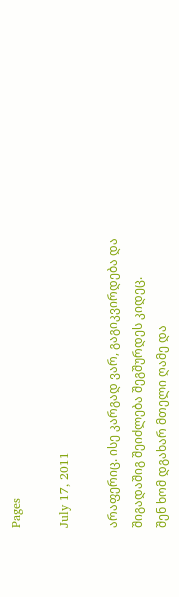Pages

July 17, 2011

არაფერიც. ისე კარგად ვარ, გაგიკვირდება და შიგადაშიგ შეიძლება შეგშურდეს კიდეც.
შენ ხომ დგახარ მთელი ღამე და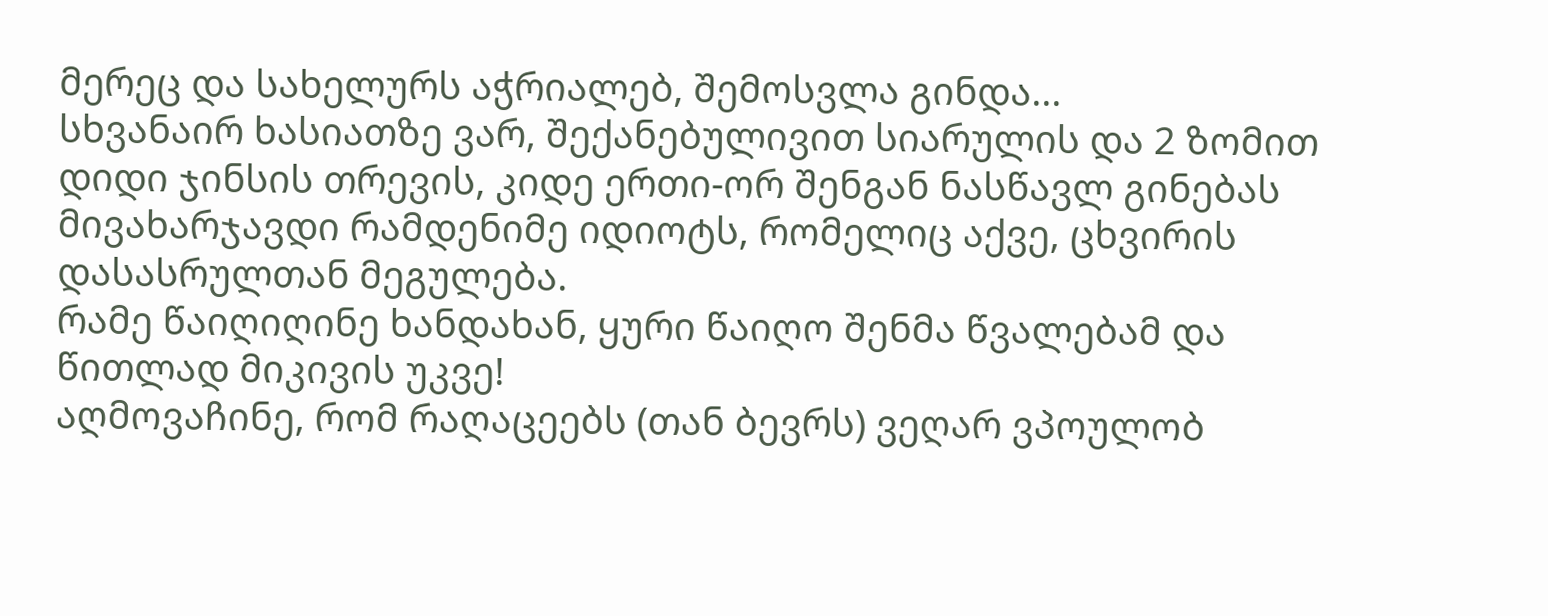მერეც და სახელურს აჭრიალებ, შემოსვლა გინდა...
სხვანაირ ხასიათზე ვარ, შექანებულივით სიარულის და 2 ზომით დიდი ჯინსის თრევის, კიდე ერთი-ორ შენგან ნასწავლ გინებას მივახარჯავდი რამდენიმე იდიოტს, რომელიც აქვე, ცხვირის დასასრულთან მეგულება.
რამე წაიღიღინე ხანდახან, ყური წაიღო შენმა წვალებამ და წითლად მიკივის უკვე!
აღმოვაჩინე, რომ რაღაცეებს (თან ბევრს) ვეღარ ვპოულობ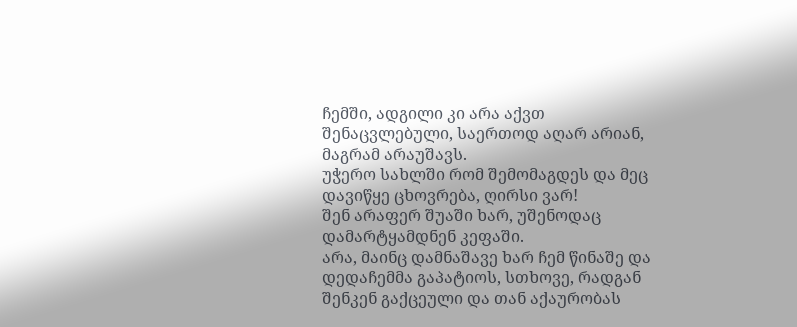ჩემში, ადგილი კი არა აქვთ შენაცვლებული, საერთოდ აღარ არიან, მაგრამ არაუშავს.
უჭერო სახლში რომ შემომაგდეს და მეც დავიწყე ცხოვრება, ღირსი ვარ!
შენ არაფერ შუაში ხარ, უშენოდაც დამარტყამდნენ კეფაში.
არა, მაინც დამნაშავე ხარ ჩემ წინაშე და დედაჩემმა გაპატიოს, სთხოვე, რადგან შენკენ გაქცეული და თან აქაურობას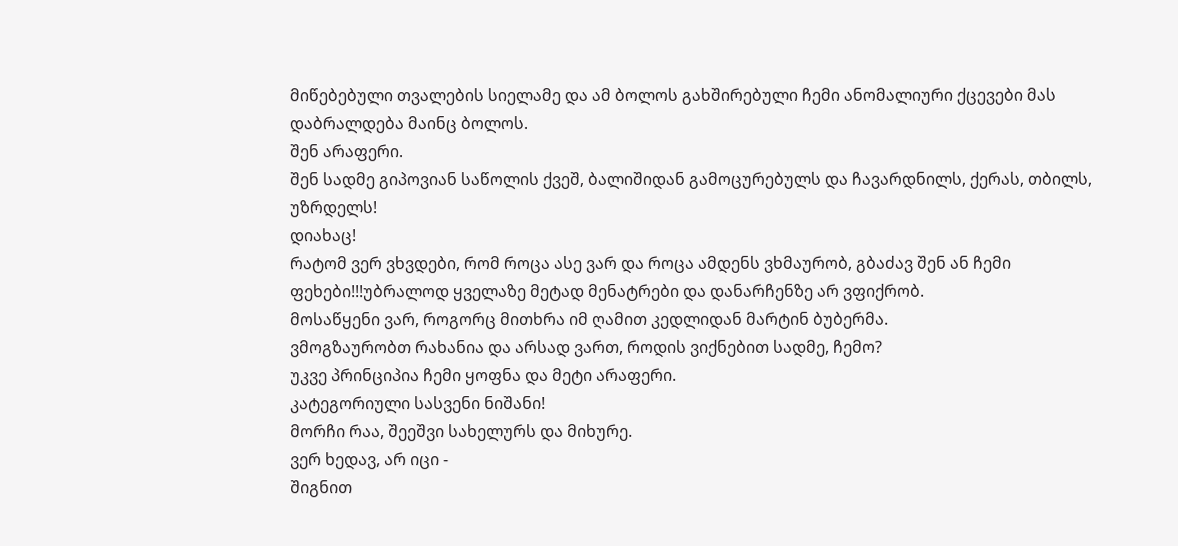მიწებებული თვალების სიელამე და ამ ბოლოს გახშირებული ჩემი ანომალიური ქცევები მას დაბრალდება მაინც ბოლოს.
შენ არაფერი.
შენ სადმე გიპოვიან საწოლის ქვეშ, ბალიშიდან გამოცურებულს და ჩავარდნილს, ქერას, თბილს, უზრდელს!
დიახაც!
რატომ ვერ ვხვდები, რომ როცა ასე ვარ და როცა ამდენს ვხმაურობ, გბაძავ შენ ან ჩემი ფეხები!!!უბრალოდ ყველაზე მეტად მენატრები და დანარჩენზე არ ვფიქრობ.
მოსაწყენი ვარ, როგორც მითხრა იმ ღამით კედლიდან მარტინ ბუბერმა.
ვმოგზაურობთ რახანია და არსად ვართ, როდის ვიქნებით სადმე, ჩემო?
უკვე პრინციპია ჩემი ყოფნა და მეტი არაფერი.
კატეგორიული სასვენი ნიშანი!
მორჩი რაა, შეეშვი სახელურს და მიხურე.
ვერ ხედავ, არ იცი -
შიგნით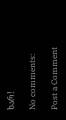ხარ!

No comments:

Post a Comment